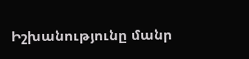Իշխանությունը մանր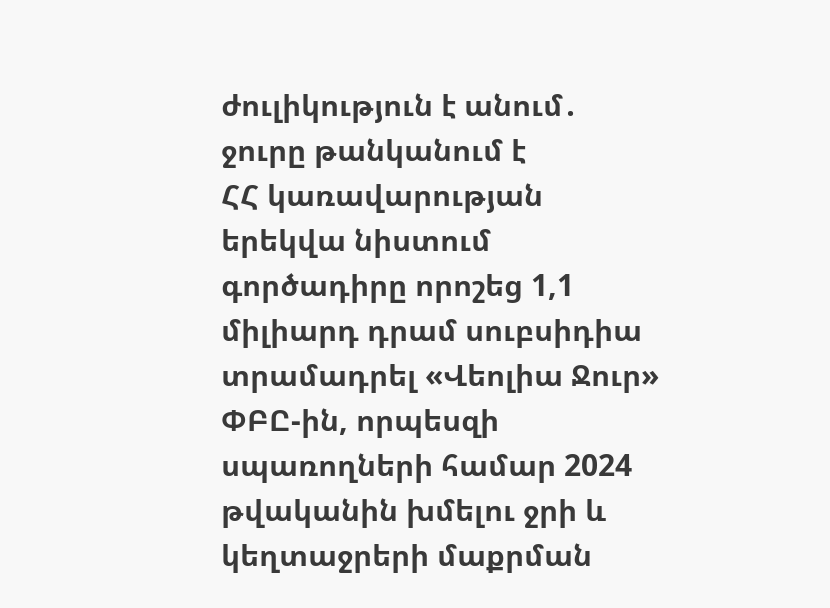ժուլիկություն է անում․ ջուրը թանկանում է
ՀՀ կառավարության երեկվա նիստում գործադիրը որոշեց 1,1 միլիարդ դրամ սուբսիդիա տրամադրել «Վեոլիա Ջուր» ՓԲԸ-ին, որպեսզի սպառողների համար 2024 թվականին խմելու ջրի և կեղտաջրերի մաքրման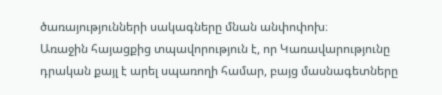ծառայությունների սակագները մնան անփոփոխ։
Առաջին հայացքից տպավորություն է, որ Կառավարությունը դրական քայլ է արել սպառողի համար, բայց մասնագետները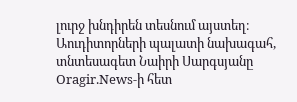լուրջ խնդիրեն տեսնում այստեղ։
Աուդիտորների պալատի նախագահ, տնտեսագետ Նաիրի Սարգսյանը Oragir.News-ի հետ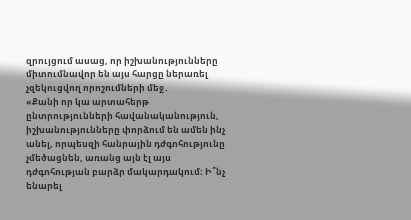զրույցում ասաց, որ իշխանությունները միտումնավոր են այս հարցը ներառել չզեկուցվող որոշումների մեջ․
«Քանի որ կա արտահերթ ընտրությունների հավանականություն, իշխանությունները փորձում են ամեն ինչ անել, որպեսզի հանրային դժգոհությունը չմեծացնեն, առանց այն էլ այս դժգոհության բարձր մակարդակում։ Ի՞նչ ենարել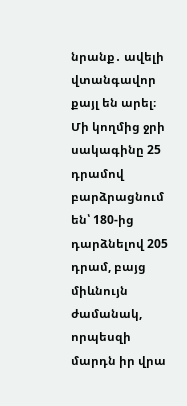նրանք․ ավելի վտանգավոր քայլ են արել։ Մի կողմից ջրի սակագինը 25 դրամով բարձրացնում են՝ 180-ից դարձնելով 205 դրամ, բայց միևնույն ժամանակ, որպեսզի մարդն իր վրա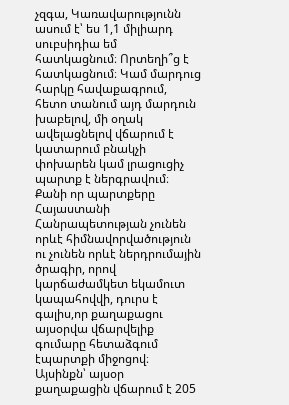չզգա, Կառավարությունն ասում է՝ ես 1,1 միլիարդ սուբսիդիա եմ հատկացնում։ Որտեղի՞ց է հատկացնում։ Կամ մարդուց հարկը հավաքագրում, հետո տանում այդ մարդուն խաբելով, մի օղակ ավելացնելով վճարում է կատարում բնակչի փոխարեն կամ լրացուցիչ պարտք է ներգրավում։
Քանի որ պարտքերը Հայաստանի Հանրապետության չունեն որևէ հիմնավորվածություն ու չունեն որևէ ներդրումային ծրագիր, որով կարճաժամկետ եկամուտ կապահովվի, դուրս է գալիս,որ քաղաքացու այսօրվա վճարվելիք գումարը հետաձգում էպարտքի միջոցով։
Այսինքն՝ այսօր քաղաքացին վճարում է 205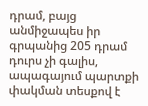դրամ, բայց անմիջապես իր գրպանից 205 դրամ դուրս չի գալիս, ապագայում պարտքի փակման տեսքով է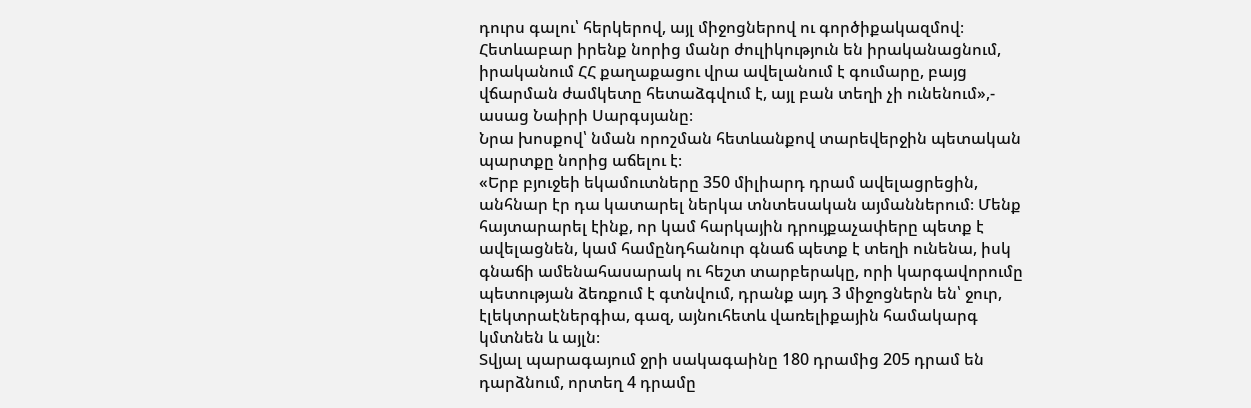դուրս գալու՝ հերկերով, այլ միջոցներով ու գործիքակազմով։ Հետևաբար իրենք նորից մանր ժուլիկություն են իրականացնում, իրականում ՀՀ քաղաքացու վրա ավելանում է գումարը, բայց վճարման ժամկետը հետաձգվում է, այլ բան տեղի չի ունենում»,- ասաց Նաիրի Սարգսյանը։
Նրա խոսքով՝ նման որոշման հետևանքով տարեվերջին պետական պարտքը նորից աճելու է։
«Երբ բյուջեի եկամուտները 350 միլիարդ դրամ ավելացրեցին, անհնար էր դա կատարել ներկա տնտեսական այմաններում։ Մենք հայտարարել էինք, որ կամ հարկային դրույքաչափերը պետք է ավելացնեն, կամ համընդհանուր գնաճ պետք է տեղի ունենա, իսկ գնաճի ամենահասարակ ու հեշտ տարբերակը, որի կարգավորումը պետության ձեռքում է գտնվում, դրանք այդ 3 միջոցներն են՝ ջուր, էլեկտրաէներգիա, գազ, այնուհետև վառելիքային համակարգ կմտնեն և այլն։
Տվյալ պարագայում ջրի սակագաինը 180 դրամից 205 դրամ են դարձնում, որտեղ 4 դրամը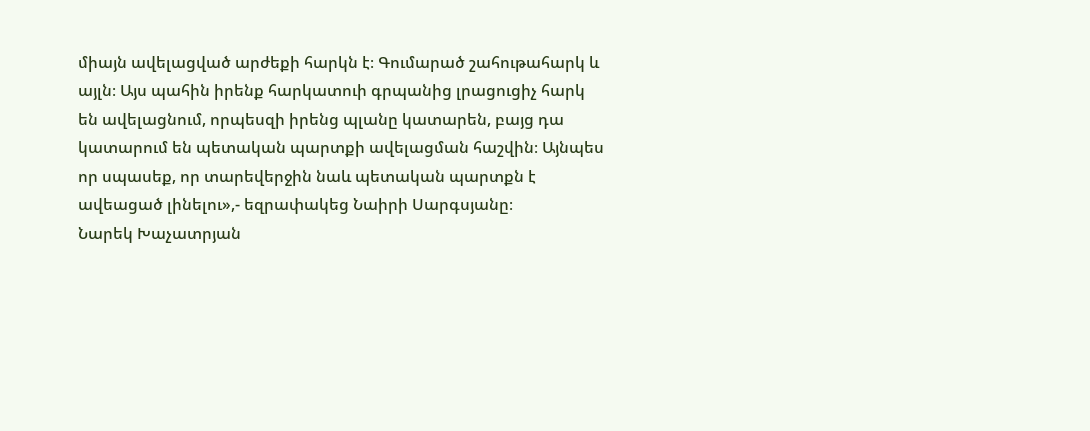միայն ավելացված արժեքի հարկն է։ Գումարած շահութահարկ և այլն։ Այս պահին իրենք հարկատուի գրպանից լրացուցիչ հարկ են ավելացնում, որպեսզի իրենց պլանը կատարեն, բայց դա կատարում են պետական պարտքի ավելացման հաշվին։ Այնպես որ սպասեք, որ տարեվերջին նաև պետական պարտքն է ավեացած լինելու»,- եզրափակեց Նաիրի Սարգսյանը։
Նարեկ Խաչատրյան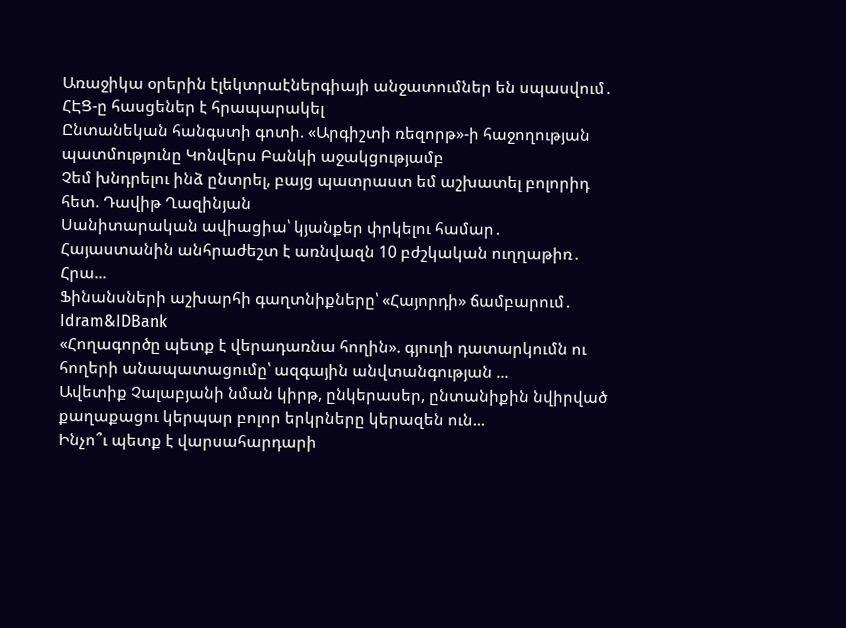Առաջիկա օրերին էլեկտրաէներգիայի անջատումներ են սպասվում․ ՀԷՑ-ը հասցեներ է հրապարակել
Ընտանեկան հանգստի գոտի. «Արգիշտի ռեզորթ»-ի հաջողության պատմությունը Կոնվերս Բանկի աջակցությամբ
Չեմ խնդրելու ինձ ընտրել, բայց պատրաստ եմ աշխատել բոլորիդ հետ. Դավիթ Ղազինյան
Սանիտարական ավիացիա՝ կյանքեր փրկելու համար․ Հայաստանին անհրաժեշտ է առնվազն 10 բժշկական ուղղաթիռ․ Հրա...
Ֆինանսների աշխարհի գաղտնիքները՝ «Հայորդի» ճամբարում․ Idram&IDBank
«Հողագործը պետք է վերադառնա հողին». գյուղի դատարկումն ու հողերի անապատացումը՝ ազգային անվտանգության ...
Ավետիք Չալաբյանի նման կիրթ, ընկերասեր, ընտանիքին նվիրված քաղաքացու կերպար բոլոր երկրները կերազեն ուն...
Ինչո՞ւ պետք է վարսահարդարի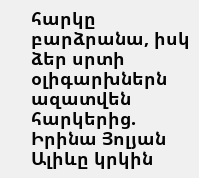հարկը բարձրանա, իսկ ձեր սրտի օլիգարխներն ազատվեն հարկերից. Իրինա Յոլյան
Ալիևը կրկին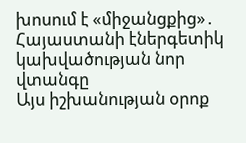խոսում է «միջանցքից»․ Հայաստանի էներգետիկ կախվածության նոր վտանգը
Այս իշխանության օրոք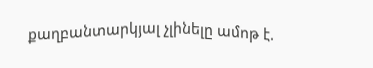քաղբանտարկյալ չլինելը ամոթ է.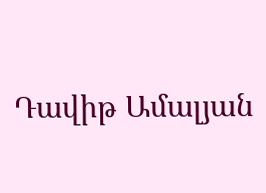Դավիթ Ամալյան